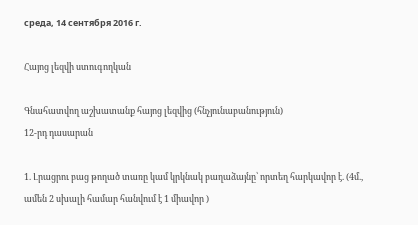среда, 14 сентября 2016 г.

Հայոց լեզվի ստուգողկան

Գնահատվող աշխատանք հայոց լեզվից (հնչյունաբանություն)
12-րդ դասարան

1. Լրացրու բաց թողած տառը կամ կրկնակ բաղաձայնը՝ որտեղ հարկավոր է. (4մ., ամեն 2 սխալի համար հանվում է 1 միավոր )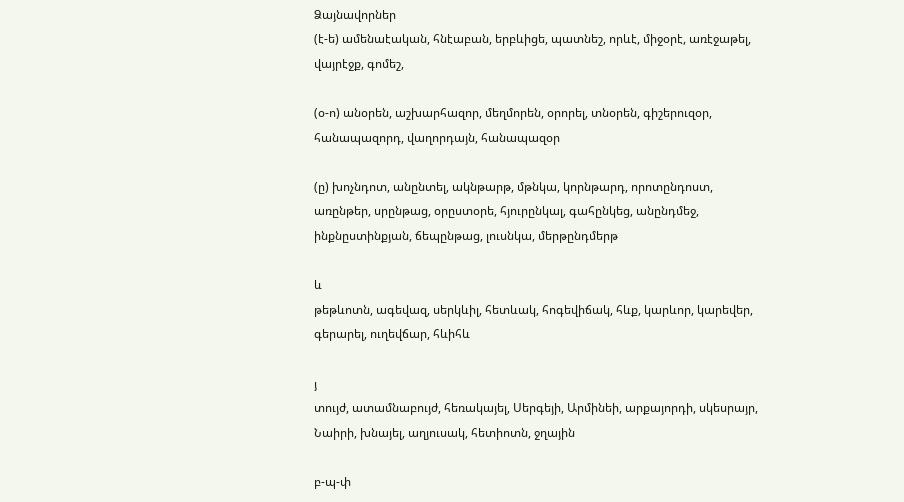Ձայնավորներ
(է-ե) ամենաէական, հնէաբան, երբևիցե, պատնեշ, որևէ, միջօրէ, առէջաթել, վայրէջք, գոմեշ,

(օ-ո) անօրեն, աշխարհազոր, մեղմորեն, օրորել, տնօրեն, գիշերուզօր, հանապազորդ, վաղորդայն, հանապազօր

(ը) խոչնդոտ, անընտել, ակնթարթ, մթնկա, կորնթարդ, որոտընդոստ, առընթեր, սրընթաց, օրըստօրե, հյուրընկալ, գահընկեց, անընդմեջ, ինքնըստինքյան, ճեպընթաց, լուսնկա, մերթընդմերթ

և
թեթևոտն, ագեվազ, սերկևիլ, հետևակ, հոգեվիճակ, հևք, կարևոր, կարեվեր, գերարել, ուղեվճար, հևիհև

յ
տույժ, ատամնաբույժ, հեռակայել, Սերգեյի, Արմինեի, արքայորդի, սկեսրայր, Նաիրի, խնայել, աղյուսակ, հետիոտն, ջղային

բ-պ-փ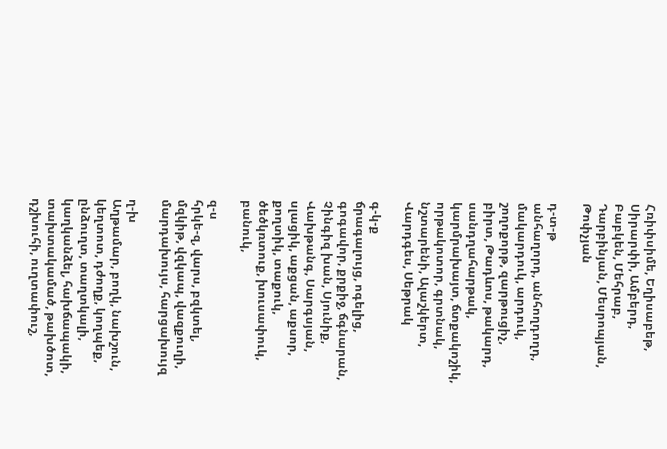Հռիփսիմե, Եղիսաբեթ, Սիրարփի, Ամբերդ, Բաբկեն, Մեհրաբ, Դարբինյան, Մեսրոպյան, Թոփչյան

դ-տ-թ
անհաղորդ, անհողդողդ, մակարդուկ, արդուկ, շողոքորթ, զարթուցիչ, բիրտ, Թադևոս, թակարդ, սանդղահարթակ, կարմրախայտ, ճտքակոշիկ, որթակոտոր, գրտնակ, նշտարենի, Ալաշկերտ, Վարդգես, Սեթրակ

գ-կ-ք
ճրագալույց, ոգելից, գոգավոր, քրքիջ, ճգնարան, Չինգիզ խան, Սյունիք, Վախթանգ, Սարգսյան, սլացիկ, աքցան, աքսոր, քողտիկ, տաքուկ, ծեծկռտուք, խուսափուկ, բանուկ,

զ-ս
հրկե-զ, վարս, բզկտել, մզկիթ, վզկապ, վազքուղի, մարդախույս, հարցախույզ

ղ-խ
Աղթամար, բողկ, նախշուն, կեղտոտ, դժողք, կողպեք, ընձուղտ, տաղտկալի, կաղկանձել, հախճապակի,  տախտակամած, թախծոտ, դշխուհի, ուղտափուշ,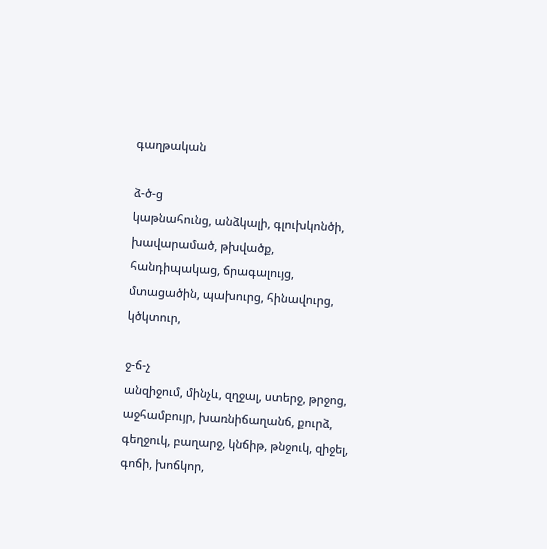գաղթական

ձ-ծ-ց
կաթնահունց, անձկալի, գլուխկոնծի, խավարամած, թխվածք, հանդիպակաց, ճրագալույց, մտացածին, պախուրց, հինավուրց, կծկտուր,

ջ-ճ-չ
անզիջում, մինչև, զղջալ, ստերջ, թրջոց, աջհամբույր, խառնիճաղանճ, քուրձ, գեղջուկ, բաղարջ, կնճիթ, թնջուկ, զիջել, գոճի, խոճկոր,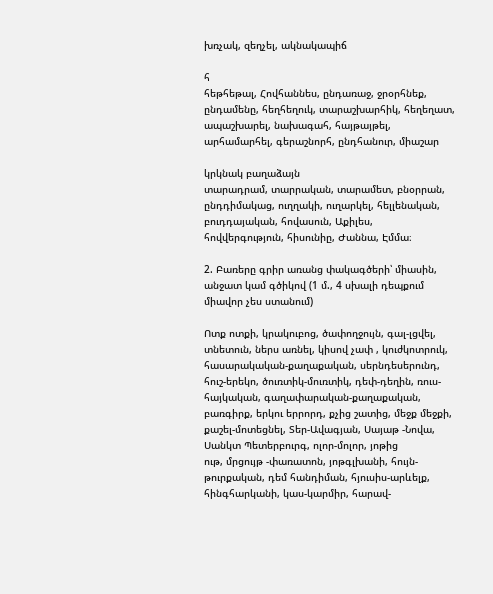խռչակ, զեղչել, ակնակապիճ

հ
հեթհեթալ, Հովհաննես, ընդառաջ, ջրօրհնեք, ընդամենը, հեղհեղուկ, տարաշխարհիկ, հեղեղատ, ապաշխարել, նախագահ, հայթայթել, արհամարհել, գերաշնորհ, ընդհանուր, միաշար

կրկնակ բաղաձայն
տարադրամ, տարրական, տարամետ, բնօրրան, ընդդիմակաց, ուղղակի, ուղարկել, հելլենական, բուդդայական, հովասուն, Աքիլես, հովվերգություն, հիսունիը, Ժաննա, Էմմա։

2. Բառերը գրիր առանց փակագծերի՝ միասին, անջատ կամ գծիկով (1 մ., 4 սխալի դեպքում միավոր չես ստանում)

Ոտք ոտքի, կրակուբոց, ծափողջույն, գալ-լցվել, տնետուն, ներս առնել, կիսով չափ , կուժկոտրուկ, հասարակական-քաղաքական, սերնդեսերունդ, հուշ-երեկո, ծուռտիկ-մուռտիկ, դեփ-դեղին, ռուս-հայկական, գաղափարական-քաղաքական, բառգիրք, երկու երրորդ, քչից շատից, մեջք մեջքի, քաշել-մոտեցնել, Տեր-Ավագյան, Սայաթ -Նովա, Սանկտ Պետերբուրգ, ոլոր-մոլոր, յոթից
ութ, մրցույթ -փառատոն, յոթգլխանի, հույն-թուրքական, դեմ հանդիման, հյուսիս-արևելք, հինգհարկանի, կաս-կարմիր, հարավ-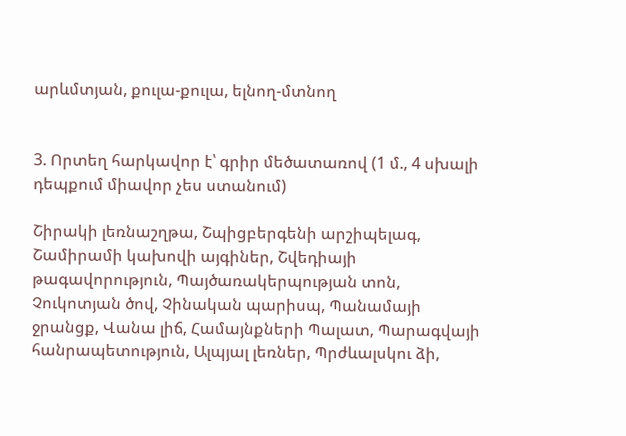արևմտյան, քուլա-քուլա, ելնող-մտնող


3. Որտեղ հարկավոր է՝ գրիր մեծատառով (1 մ., 4 սխալի դեպքում միավոր չես ստանում)

Շիրակի լեռնաշղթա, Շպիցբերգենի արշիպելագ, Շամիրամի կախովի այգիներ, Շվեդիայի թագավորություն, Պայծառակերպության տոն, Չուկոտյան ծով, Չինական պարիսպ, Պանամայի ջրանցք, Վանա լիճ, Համայնքների Պալատ, Պարագվայի հանրապետություն, Ալպյալ լեռներ, Պրժևալսկու ձի,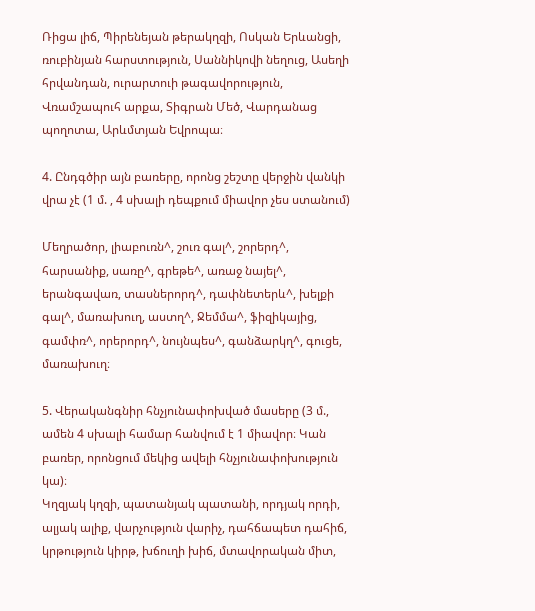Ռիցա լիճ, Պիրենեյան թերակղզի, Ոսկան Երևանցի, ռուբինյան հարստություն, Սաննիկովի նեղուց, Ասեղի հրվանդան, ուրարտուի թագավորություն, Վռամշապուհ արքա, Տիգրան Մեծ, Վարդանաց պողոտա, Արևմտյան Եվրոպա։

4. Ընդգծիր այն բառերը, որոնց շեշտը վերջին վանկի վրա չէ (1 մ. , 4 սխալի դեպքում միավոր չես ստանում)

Մեղրածոր, լիաբուռն^, շուռ գալ^, շորերդ^, հարսանիք, սառը^, գրեթե^, առաջ նայել^, երանգավառ, տասներորդ^, դափնետերև^, խելքի գալ^, մառախուղ, աստղ^, Ջեմմա^, ֆիզիկայից, գամփռ^, որերորդ^, նույնպես^, գանձարկղ^, գուցե, մառախուղ։

5. Վերականգնիր հնչյունափոխված մասերը (3 մ., ամեն 4 սխալի համար հանվում է 1 միավոր։ Կան բառեր, որոնցում մեկից ավելի հնչյունափոխություն կա)։
Կղզյակ կղզի, պատանյակ պատանի, որդյակ որդի, ալյակ ալիք, վարչություն վարիչ, դահճապետ դահիճ, կրթություն կիրթ, խճուղի խիճ, մտավորական միտ,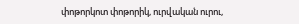փոթորկոտ փոթորիկ, ուրվական ուրու,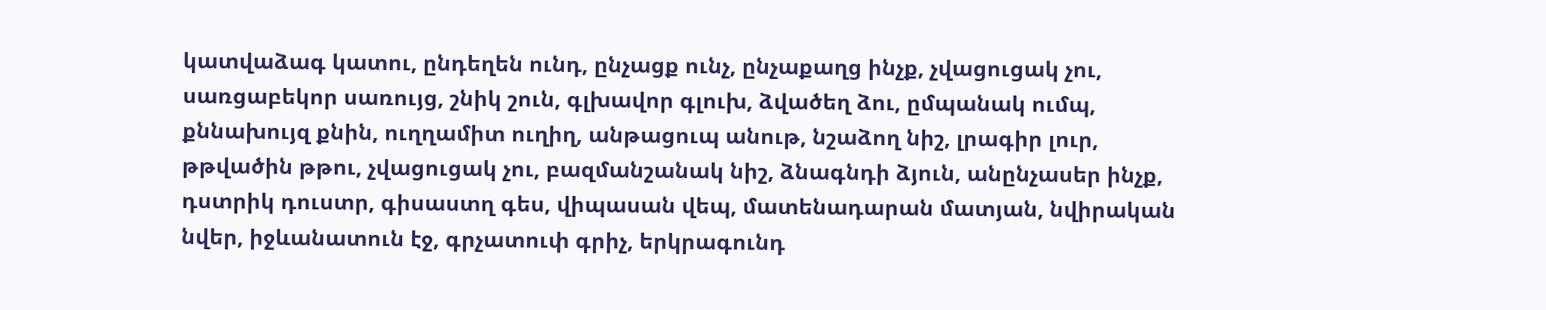կատվաձագ կատու, ընդեղեն ունդ, ընչացք ունչ, ընչաքաղց ինչք, չվացուցակ չու, սառցաբեկոր սառույց, շնիկ շուն, գլխավոր գլուխ, ձվածեղ ձու, ըմպանակ ումպ, քննախույզ քնին, ուղղամիտ ուղիղ, անթացուպ անութ, նշաձող նիշ, լրագիր լուր, թթվածին թթու, չվացուցակ չու, բազմանշանակ նիշ, ձնագնդի ձյուն, անընչասեր ինչք, դստրիկ դուստր, գիսաստղ գես, վիպասան վեպ, մատենադարան մատյան, նվիրական նվեր, իջևանատուն էջ, գրչատուփ գրիչ, երկրագունդ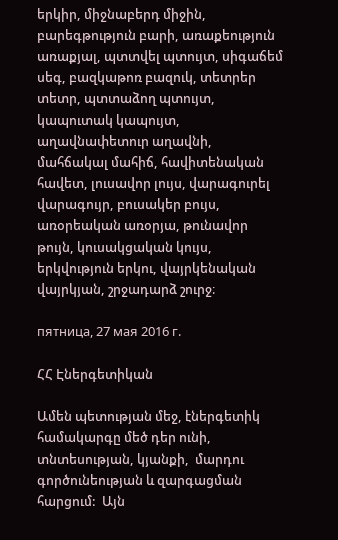երկիր, միջնաբերդ միջին, բարեգթություն բարի, առաքեություն առաքյալ, պտտվել պտույտ, սիգաճեմ սեգ, բազկաթոռ բազուկ, տետրեր տետր, պտտաձող պտույտ, կապուտակ կապույտ, աղավնափետուր աղավնի, մահճակալ մահիճ, հավիտենական հավետ, լուսավոր լույս, վարագուրել վարագույր, բուսակեր բույս, առօրեական առօրյա, թունավոր թույն, կուսակցական կույս, երկվություն երկու, վայրկենական վայրկյան, շրջադարձ շուրջ։

пятница, 27 мая 2016 г.

ՀՀ Էներգետիկան

Ամեն պետության մեջ, էներգետիկ համակարգը մեծ դեր ունի,  տնտեսության, կյանքի,  մարդու գործունեության և զարգացման հարցում:  Այն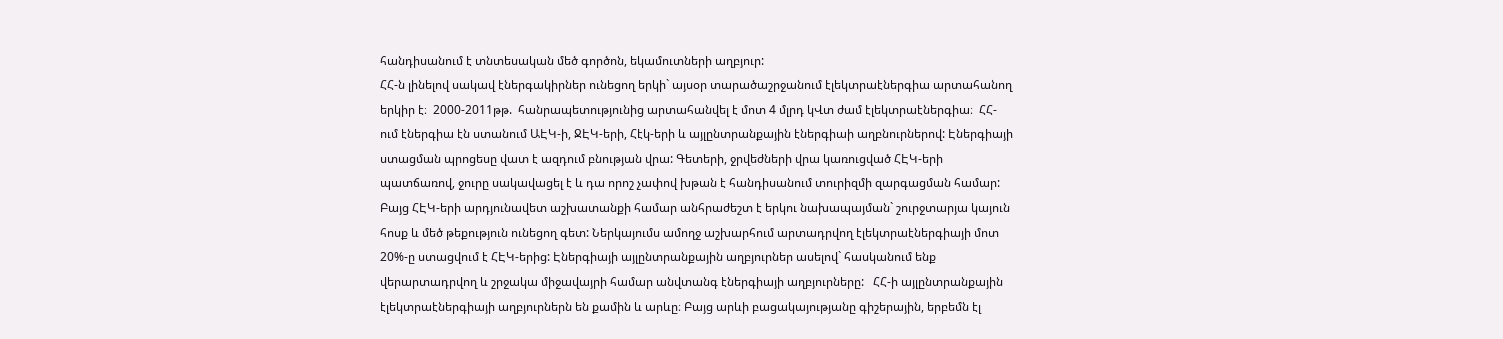հանդիսանում է տնտեսական մեծ գործոն, եկամուտների աղբյուր:
ՀՀ-ն լինելով սակավ էներգակիրներ ունեցող երկի` այսօր տարածաշրջանում էլեկտրաէներգիա արտահանող երկիր է։  2000-2011թթ.  հանրապետությունից արտահանվել է մոտ 4 մլրդ կՎտ ժամ էլեկտրաէներգիա։  ՀՀ-ում էներգիա էն ստանում ԱԷԿ-ի, ՋԷԿ-երի, Հէկ-երի և այլընտրանքային էներգիաի աղբնուրներով: Էներգիայի ստացման պրոցեսը վատ է ազդում բնության վրա: Գետերի, ջրվեժների վրա կառուցված ՀԷԿ-երի պատճառով, ջուրը սակավացել է և դա որոշ չափով խթան է հանդիսանում տուրիզմի զարգացման համար: Բայց ՀԷԿ-երի արդյունավետ աշխատանքի համար անհրաժեշտ է երկու նախապայման` շուրջտարյա կայուն հոսք և մեծ թեքություն ունեցող գետ: Ներկայումս ամողջ աշխարհում արտադրվող էլեկտրաէներգիայի մոտ 20%-ը ստացվում է ՀԷԿ-երից: Էներգիայի այլընտրանքային աղբյուրներ ասելով` հասկանում ենք վերարտադրվող և շրջակա միջավայրի համար անվտանգ էներգիայի աղբյուրները:   ՀՀ-ի այլընտրանքային էլեկտրաէներգիայի աղբյուրներն են քամին և արևը։ Բայց արևի բացակայությանը գիշերային, երբեմն էլ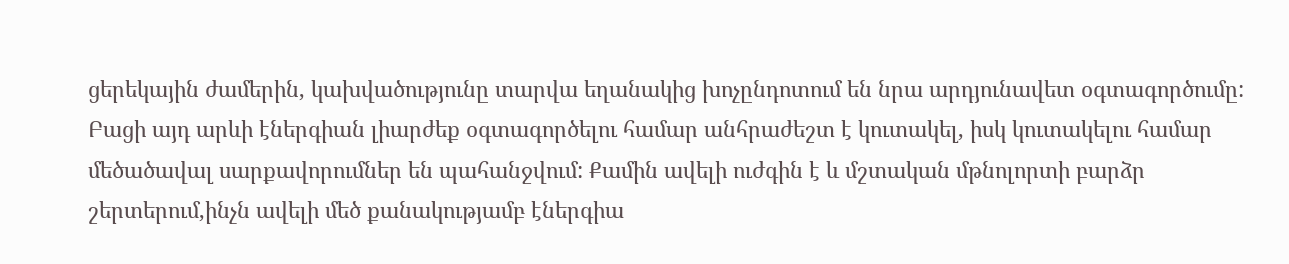ցերեկային ժամերին, կախվածությունը տարվա եղանակից խոչընդոտում են նրա արդյունավետ օգտագործումը: Բացի այդ արևի էներգիան լիարժեք օգտագործելու համար անհրաժեշտ է կուտակել, իսկ կուտակելու համար մեծածավալ սարքավորումներ են պահանջվում: Քամին ավելի ուժգին է և մշտական մթնոլորտի բարձր շերտերում,ինչն ավելի մեծ քանակությամբ էներգիա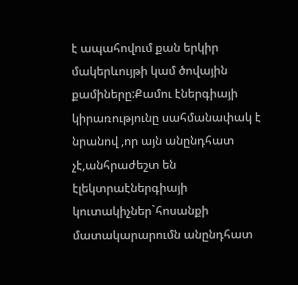է ապահովում քան երկիր մակերևույթի կամ ծովային քամիները:Քամու էներգիայի կիրառությունը սահմանափակ է նրանով ,որ այն անընդհատ չէ,անհրաժեշտ են էլեկտրաէներգիայի կուտակիչներ`հոսանքի մատակարարումն անընդհատ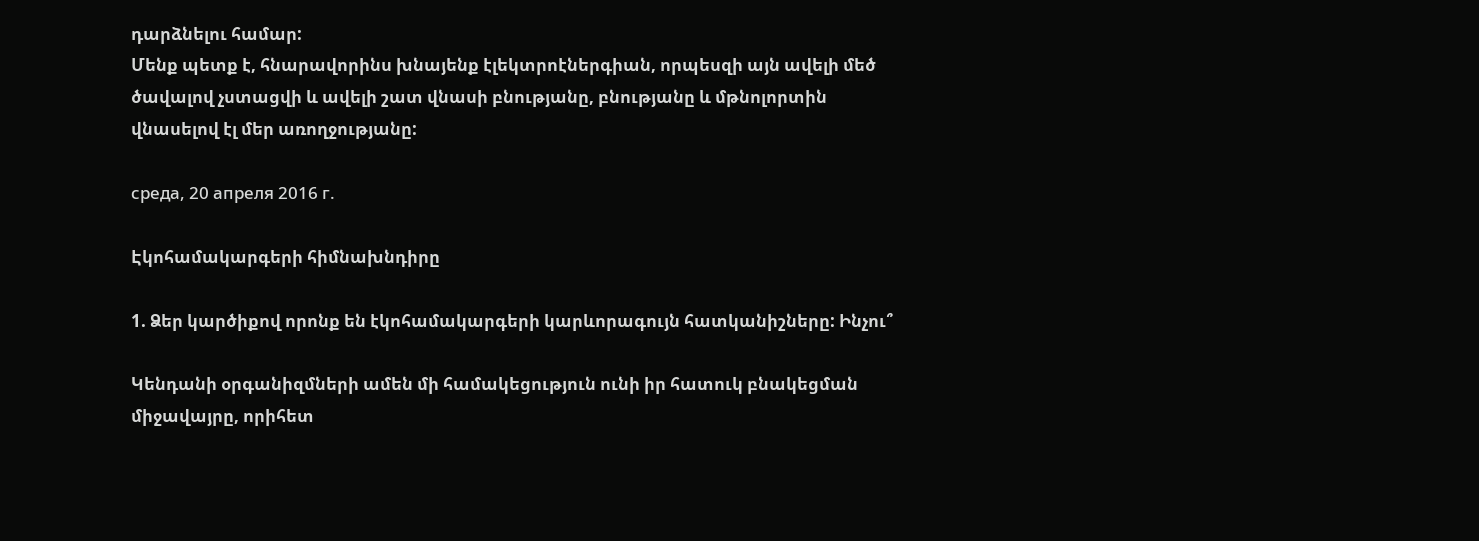դարձնելու համար:
Մենք պետք է, հնարավորինս խնայենք էլեկտրոէներգիան, որպեսզի այն ավելի մեծ ծավալով չստացվի և ավելի շատ վնասի բնությանը, բնությանը և մթնոլորտին վնասելով էլ մեր առողջությանը:

среда, 20 апреля 2016 г.

Էկոհամակարգերի հիմնախնդիրը

1. Ձեր կարծիքով որոնք են էկոհամակարգերի կարևորագույն հատկանիշները: Ինչու՞

Կենդանի օրգանիզմների ամեն մի համակեցություն ունի իր հատուկ բնակեցման միջավայրը, որիհետ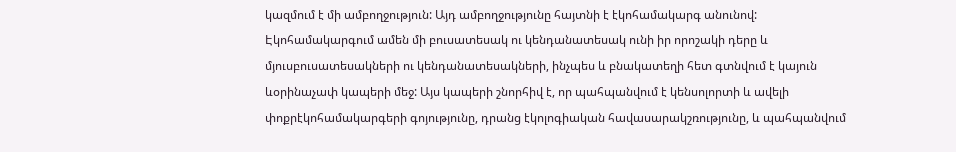կազմում է մի ամբողջություն: Այդ ամբողջությունը հայտնի է էկոհամակարգ անունով: Էկոհամակարգում ամեն մի բուսատեսակ ու կենդանատեսակ ունի իր որոշակի դերը և մյուսբուսատեսակների ու կենդանատեսակների, ինչպես և բնակատեղի հետ գտնվում է կայուն ևօրինաչափ կապերի մեջ: Այս կապերի շնորհիվ է, որ պահպանվում է կենսոլորտի և ավելի փոքրէկոհամակարգերի գոյությունը, դրանց էկոլոգիական հավասարակշռությունը, և պահպանվում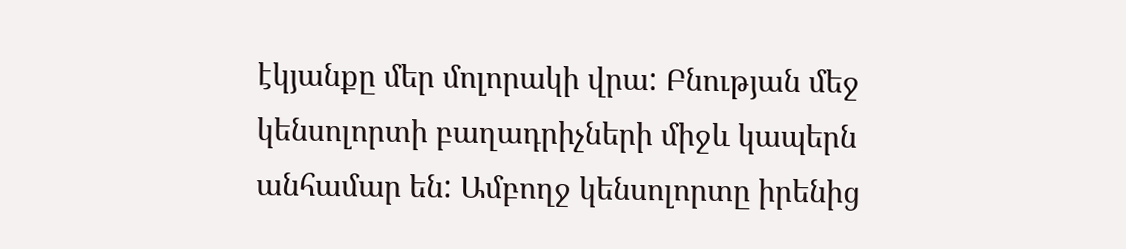էկյանքը մեր մոլորակի վրա: Բնության մեջ կենսոլորտի բաղադրիչների միջև կապերն անհամար են: Ամբողջ կենսոլորտը իրենից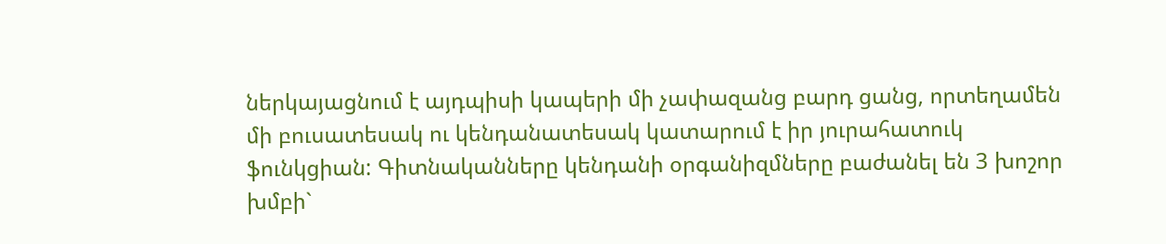ներկայացնում է այդպիսի կապերի մի չափազանց բարդ ցանց, որտեղամեն մի բուսատեսակ ու կենդանատեսակ կատարում է իր յուրահատուկ ֆունկցիան: Գիտնականները կենդանի օրգանիզմները բաժանել են 3 խոշոր խմբի`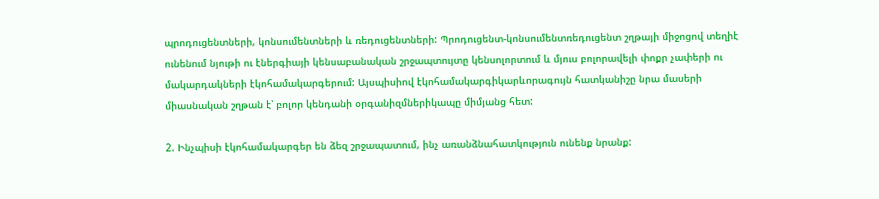պրոդուցենտների, կոնսումենտների և ռեդուցենտների: Պրոդուցենտ-կոնսումենտռեդուցենտ շղթայի միջոցով տեղիէ ունենում նյութի ու էներգիայի կենսաբանական շրջապտույտը կենսոլորտում և մյուս բոլորավելի փոքր չափերի ու մակարդակների էկոհամակարգերում: Այսպիսիով էկոհամակարգիկարևորագույն հատկանիշը նրա մասերի միասնական շղթան է՝ բոլոր կենդանի օրգանիզմներիկապը միմյանց հետ:

2. Ինչպիսի էկոհամակարգեր են ձեզ շրջապատում, ինչ առանձնահատկություն ունենք նրանք: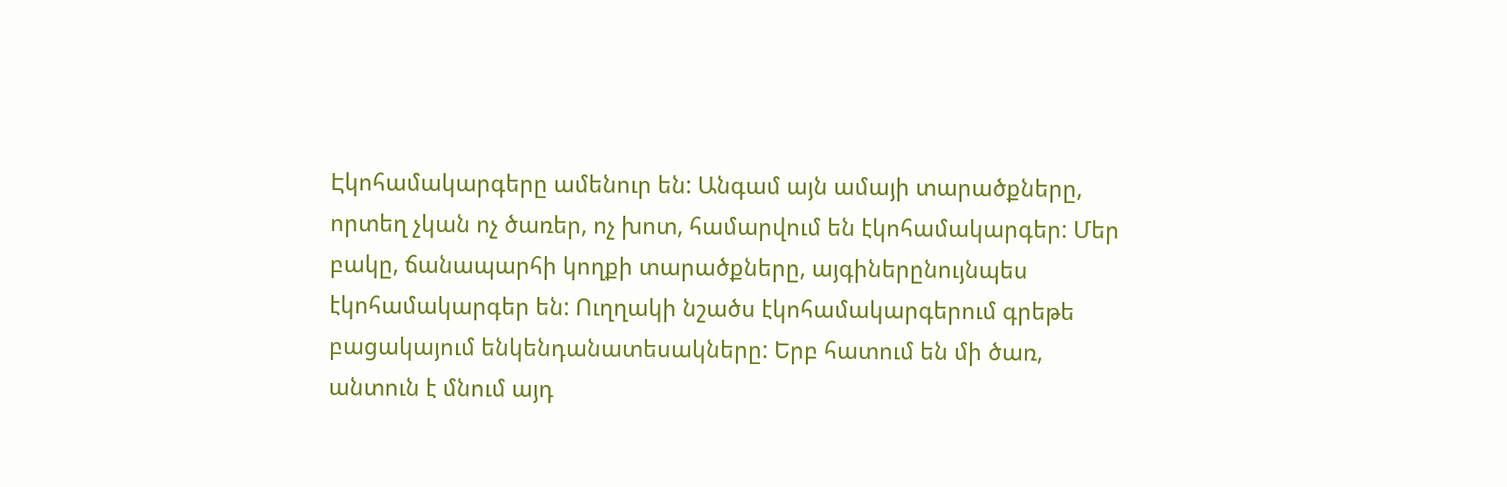Էկոհամակարգերը ամենուր են: Անգամ այն ամայի տարածքները, որտեղ չկան ոչ ծառեր, ոչ խոտ, համարվում են էկոհամակարգեր: Մեր բակը, ճանապարհի կողքի տարածքները, այգիներընույնպես էկոհամակարգեր են: Ուղղակի նշածս էկոհամակարգերում գրեթե բացակայում ենկենդանատեսակները: Երբ հատում են մի ծառ, անտուն է մնում այդ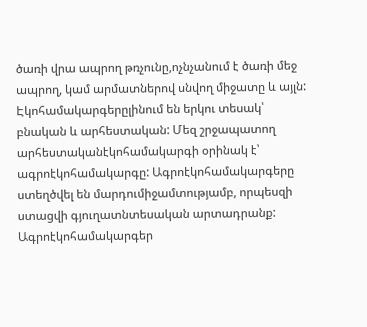ծառի վրա ապրող թռչունը,ոչնչանում է ծառի մեջ ապրող, կամ արմատներով սնվող միջատը և այլն:  Էկոհամակարգերըլինում են երկու տեսակ՝ բնական և արհեստական: Մեզ շրջապատող արհեստականէկոհամակարգի օրինակ է՝ ագրոէկոհամակարգը: Ագրոէկոհամակարգերը ստեղծվել են մարդումիջամտությամբ, որպեսզի ստացվի գյուղատնտեսական արտադրանք: Ագրոէկոհամակարգեր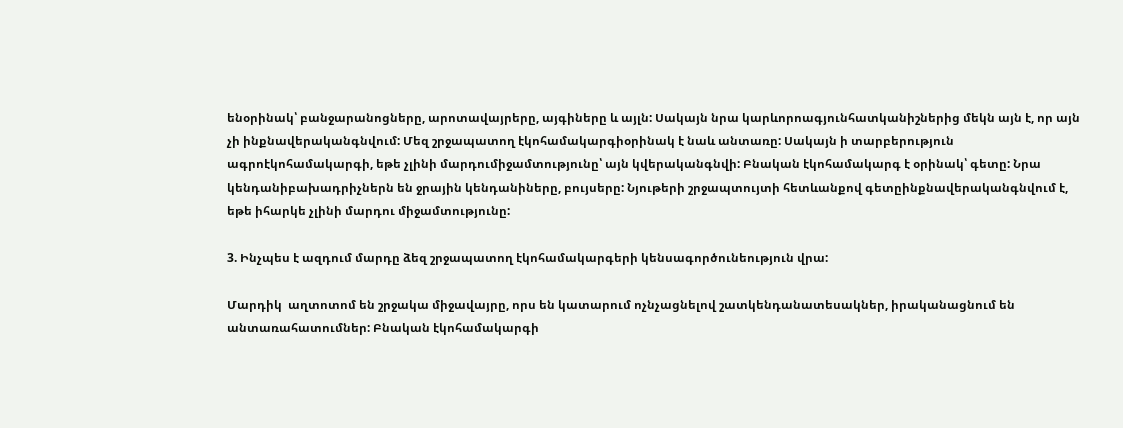ենօրինակ՝ բանջարանոցները, արոտավայրերը, այգիները և այլն: Սակայն նրա կարևորոագյունհատկանիշներից մեկն այն է, որ այն չի ինքնավերականգնվում: Մեզ շրջապատող էկոհամակարգիօրինակ է նաև անտառը: Սակայն ի տարբերություն ագրոէկոհամակարգի, եթե չլինի մարդումիջամտությունը՝ այն կվերականգնվի: Բնական էկոհամակարգ է օրինակ՝ գետը: Նրա կենդանիբախադրիչներն են ջրային կենդանիները, բույսերը: Նյութերի շրջապտույտի հետևանքով գետըինքնավերականգնվում է, եթե իհարկե չլինի մարդու միջամտությունը:

3. Ինչպես է ազդում մարդը ձեզ շրջապատող էկոհամակարգերի կենսագործունեություն վրա:

Մարդիկ  աղտոտոմ են շրջակա միջավայրը, որս են կատարում ոչնչացնելով շատկենդանատեսակներ, իրականացնում են անտառահատումներ: Բնական էկոհամակարգի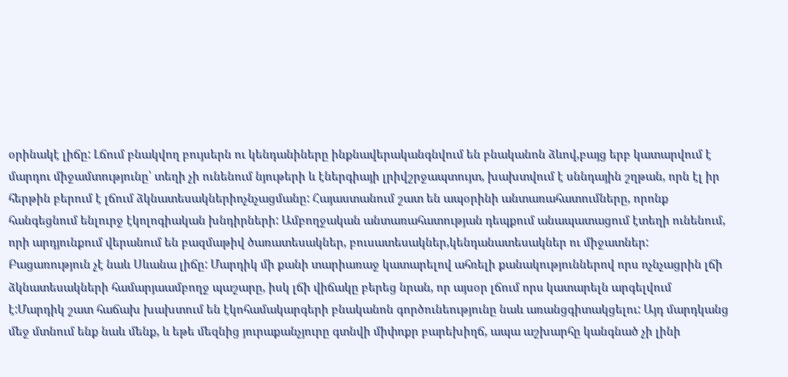օրինակէ լիճը: Լճում բնակվող բույսերն ու կենդանիները ինքնավերականգնվում են բնականոն ձևով,բայց երբ կատարվում է մարդու միջամտությունը՝ տեղի չի ունենում նյութերի և էներգիայի լրիվշրջապտույտ, խախտվում է սննդային շղթան, որն էլ իր հերթին բերում է լճում ձկնատեսակներիոչնչացմանը: Հայաստանում շատ են ապօրինի անտառահատումները, որոնք հանգեցնում ենլուրջ էկոլոգիական խնդիրների: Ամբողջական անտառահատության դեպքում անապատացում էտեղի ունենում, որի արդյունքում վերանում են բազմաթիվ ծառատեսակներ, բուսատեսակներ,կենդանատեսակներ ու միջատներ: Բացառություն չէ նաև Սևանա լիճը: Մարդիկ մի քանի տարիառաջ կատարելով ահռելի քանակություններով որս ոչնչացրին լճի ձկնատեսակների համարյաամբողջ պաշարը, իսկ լճի վիճակը բերեց նրան, որ այսօր լճում որս կատարելն արգելվում է:Մարդիկ շատ հաճախ խախտում են էկոհամակարգերի բնականոն գործունեությունը նաև առանցգիտակցելու: Այդ մարդկանց մեջ մտնում ենք նաև մենք, և եթե մեզնից յուրաքանչյուրը գտնվի միփոքր բարեխիղճ, ապա աշխարհը կանգնած չի լինի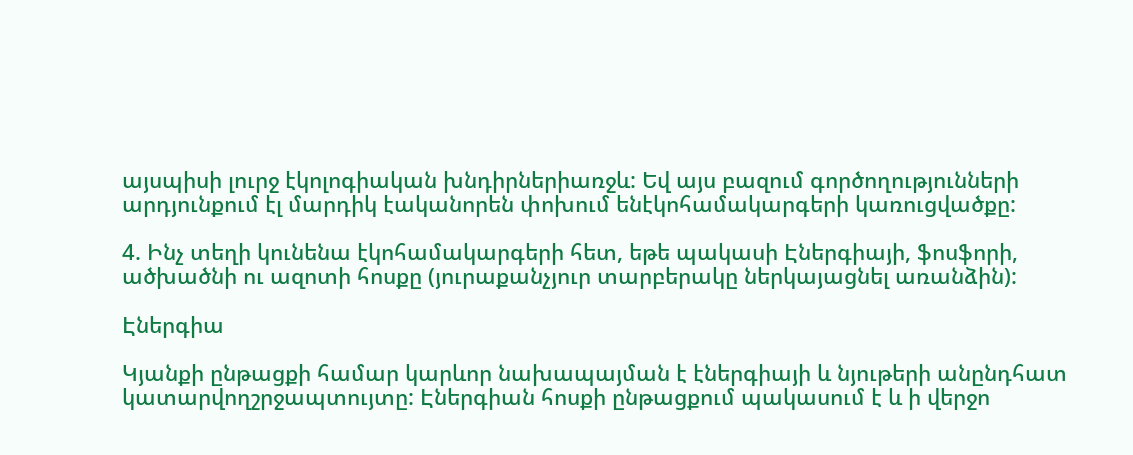այսպիսի լուրջ էկոլոգիական խնդիրներիառջև: Եվ այս բազում գործողությունների արդյունքում էլ մարդիկ էականորեն փոխում ենէկոհամակարգերի կառուցվածքը:

4. Ինչ տեղի կունենա էկոհամակարգերի հետ, եթե պակասի Էներգիայի, ֆոսֆորի, ածխածնի ու ազոտի հոսքը (յուրաքանչյուր տարբերակը ներկայացնել առանձին):

Էներգիա

Կյանքի ընթացքի համար կարևոր նախապայման է էներգիայի և նյութերի անընդհատ կատարվողշրջապտույտը: Էներգիան հոսքի ընթացքում պակասում է և ի վերջո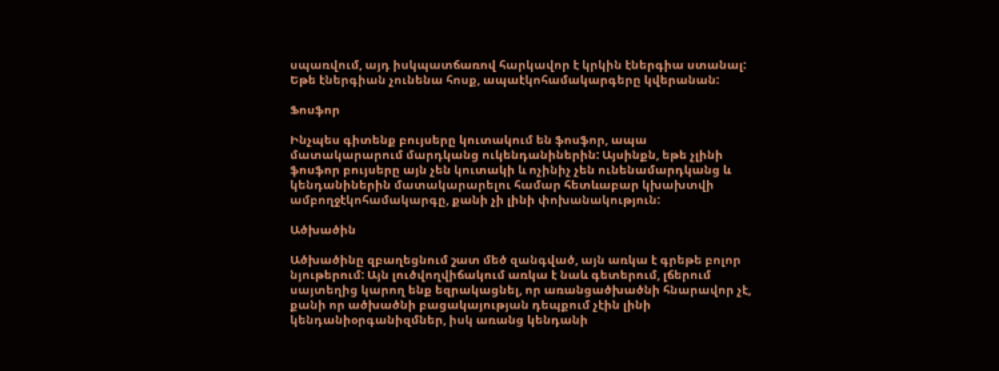սպառվում, այդ իսկպատճառով հարկավոր է կրկին էներգիա ստանալ: Եթե էներգիան չունենա հոսք, ապաէկոհամակարգերը կվերանան:

Ֆոսֆոր

Ինչպես գիտենք բույսերը կուտակում են ֆոսֆոր, ապա մատակարարում մարդկանց ուկենդանիներին: Այսինքն, եթե չլինի ֆոսֆոր բույսերը այն չեն կուտակի և ոչինիչ չեն ունենամարդկանց և կենդանիներին մատակարարելու համար հետևաբար կխախտվի ամբողջէկոհամակարգը, քանի չի լինի փոխանակություն:

Ածխածին

Ածխածինը զբաղեցնում շատ մեծ զանգված, այն առկա է գրեթե բոլոր նյութերում: Այն լուծվողվիճակում առկա է նաև գետերում, լճերում սայտեղից կարող ենք եզրակացնել, որ առանցածխածնի հնարավոր չէ, քանի որ ածխածնի բացակայության դեպքում չէին լինի կենդանիօրգանիզմներ, իսկ առանց կենդանի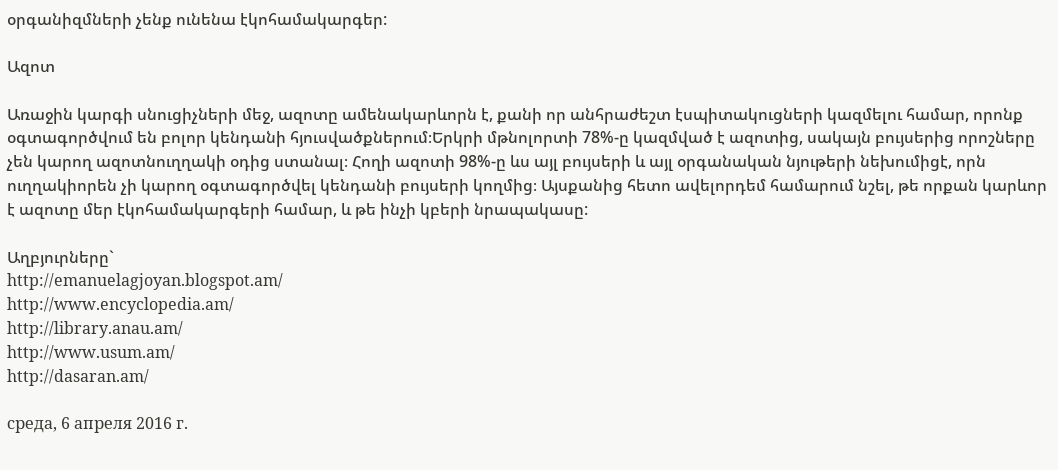օրգանիզմների չենք ունենա էկոհամակարգեր:

Ազոտ

Առաջին կարգի սնուցիչների մեջ, ազոտը ամենակարևորն է, քանի որ անհրաժեշտ էսպիտակուցների կազմելու համար, որոնք օգտագործվում են բոլոր կենդանի հյուսվածքներում։Երկրի մթնոլորտի 78%-ը կազմված է ազոտից, սակայն բույսերից որոշները չեն կարող ազոտնուղղակի օդից ստանալ։ Հողի ազոտի 98%-ը ևս այլ բույսերի և այլ օրգանական նյութերի նեխումիցէ, որն ուղղակիորեն չի կարող օգտագործվել կենդանի բույսերի կողմից։ Այսքանից հետո ավելորդեմ համարում նշել, թե որքան կարևոր է ազոտը մեր էկոհամակարգերի համար, և թե ինչի կբերի նրապակասը:

Աղբյուրները`
http://emanuelagjoyan.blogspot.am/
http://www.encyclopedia.am/
http://library.anau.am/
http://www.usum.am/
http://dasaran.am/

среда, 6 апреля 2016 г.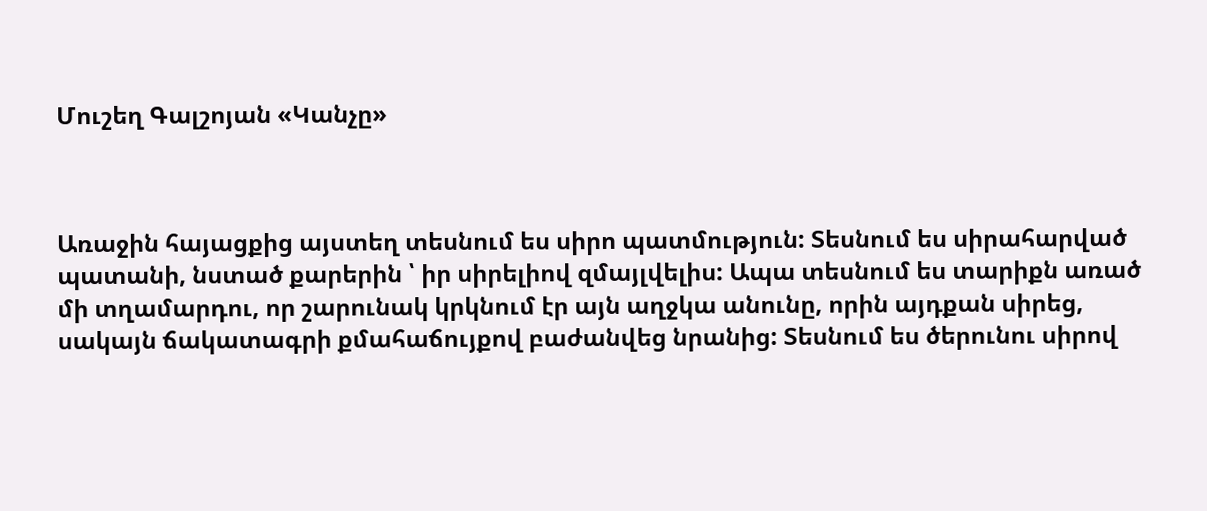Մուշեղ Գալշոյան «Կանչը»



Առաջին հայացքից այստեղ տեսնում ես սիրո պատմություն: Տեսնում ես սիրահարված պատանի, նստած քարերին ՝ իր սիրելիով զմայլվելիս: Ապա տեսնում ես տարիքն առած մի տղամարդու, որ շարունակ կրկնում էր այն աղջկա անունը, որին այդքան սիրեց, սակայն ճակատագրի քմահաճույքով բաժանվեց նրանից: Տեսնում ես ծերունու սիրով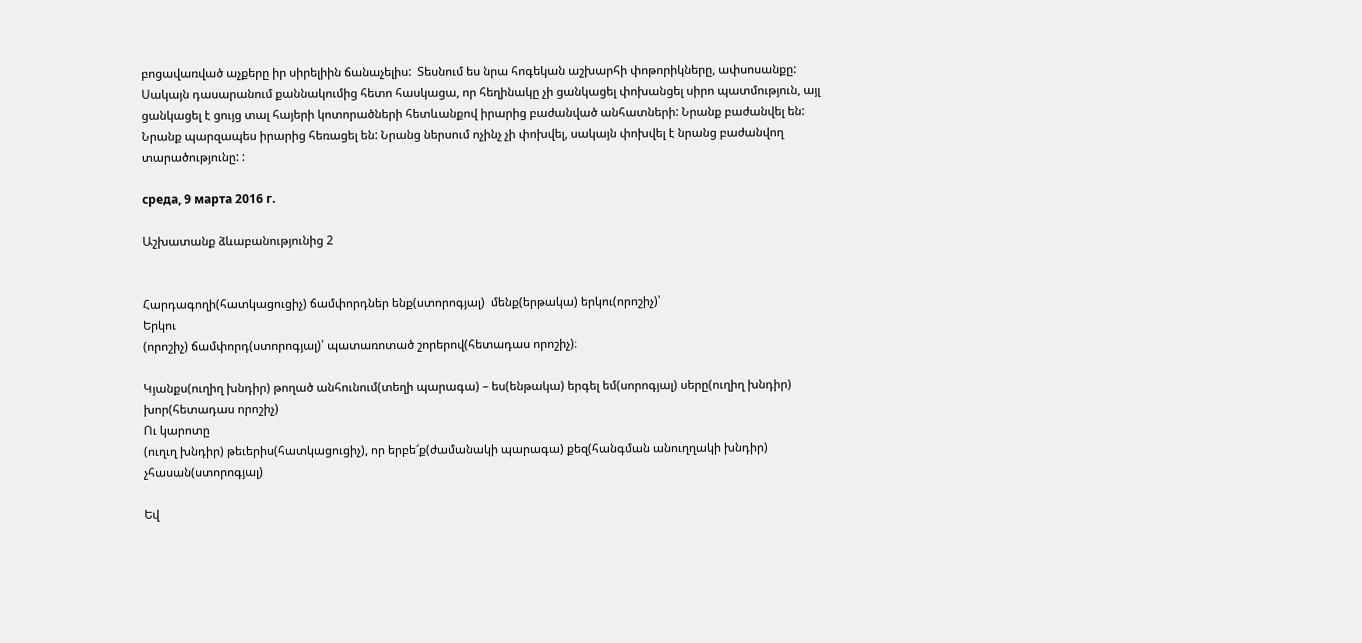բոցավառված աչքերը իր սիրելիին ճանաչելիս:  Տեսնում ես նրա հոգեկան աշխարհի փոթորիկները, ափսոսանքը: Սակայն դասարանում քաննակումից հետո հասկացա, որ հեղինակը չի ցանկացել փոխանցել սիրո պատմություն, այլ ցանկացել է ցույց տալ հայերի կոտորածների հետևանքով իրարից բաժանված անհատների: Նրանք բաժանվել են: Նրանք պարզապես իրարից հեռացել են: Նրանց ներսում ոչինչ չի փոխվել, սակայն փոխվել է նրանց բաժանվող տարածությունը: :

среда, 9 марта 2016 г.

Աշխատանք ձևաբանությունից 2


Հարդագողի(հատկացուցիչ) ճամփորդներ ենք(ստորոգյալ)  մենք(երթակա) երկու(որոշիչ)՝
Երկու
(որոշիչ) ճամփորդ(ստորոգյալ)՝ պատառոտած շորերով(հետադաս որոշիչ)։

Կյանքս(ուղիղ խնդիր) թողած անհունում(տեղի պարագա) – ես(ենթակա) երգել եմ(սորոգյալ) սերը(ուղիղ խնդիր) խոր(հետադաս որոշիչ)
Ու կարոտը
(ուղւղ խնդիր) թեւերիս(հատկացուցիչ), որ երբե՜ք(ժամանակի պարագա) քեզ(հանգման անուղղակի խնդիր) չհասան(ստորոգյալ)

Եվ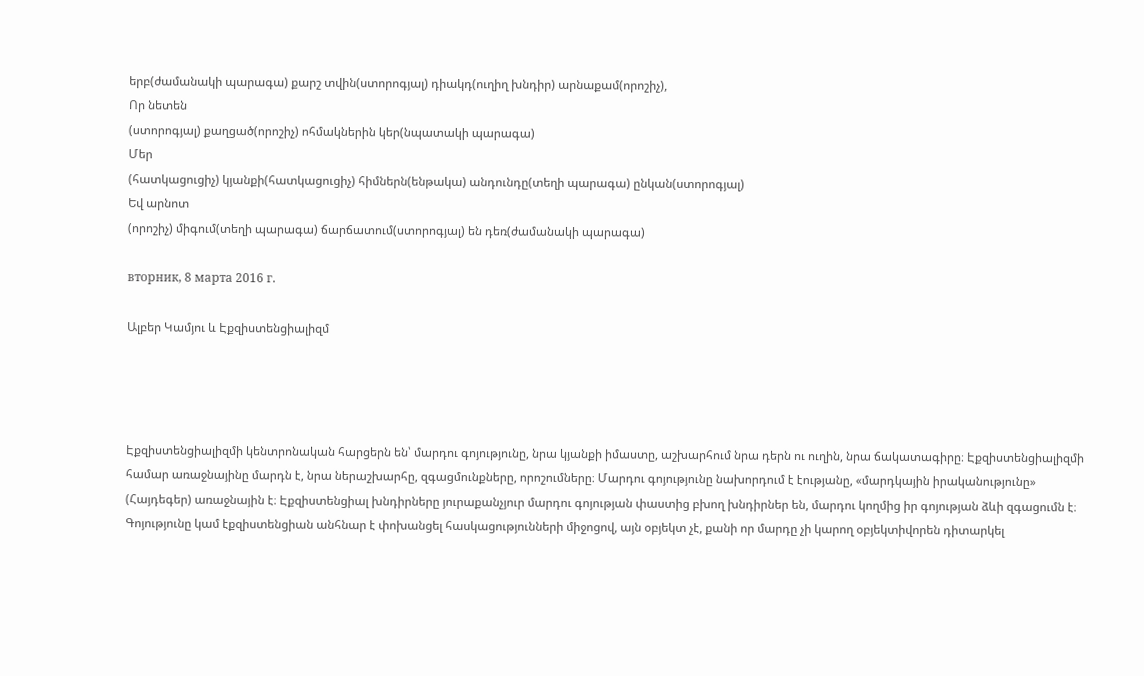երբ(ժամանակի պարագա) քարշ տվին(ստորոգյալ) դիակդ(ուղիղ խնդիր) արնաքամ(որոշիչ),
Որ նետեն
(ստորոգյալ) քաղցած(որոշիչ) ոհմակներին կեր(նպատակի պարագա)
Մեր
(հատկացուցիչ) կյանքի(հատկացուցիչ) հիմներն(ենթակա) անդունդը(տեղի պարագա) ընկան(ստորոգյալ)
Եվ արնոտ
(որոշիչ) միգում(տեղի պարագա) ճարճատում(ստորոգյալ) են դեռ(ժամանակի պարագա)

вторник, 8 марта 2016 г.

Ալբեր Կամյու և Էքզիստենցիալիզմ




Էքզիստենցիալիզմի կենտրոնական հարցերն են՝ մարդու գոյությունը, նրա կյանքի իմաստը, աշխարհում նրա դերն ու ուղին, նրա ճակատագիրը։ Էքզիստենցիալիզմի համար առաջնայինը մարդն է, նրա ներաշխարհը, զգացմունքները, որոշումները։ Մարդու գոյությունը նախորդում է էությանը, «մարդկային իրականությունը» (Հայդեգեր) առաջնային է։ Էքզիստենցիալ խնդիրները յուրաքանչյուր մարդու գոյության փաստից բխող խնդիրներ են, մարդու կողմից իր գոյության ձևի զգացումն է։ Գոյությունը կամ էքզիստենցիան անհնար է փոխանցել հասկացությունների միջոցով, այն օբյեկտ չէ, քանի որ մարդը չի կարող օբյեկտիվորեն դիտարկել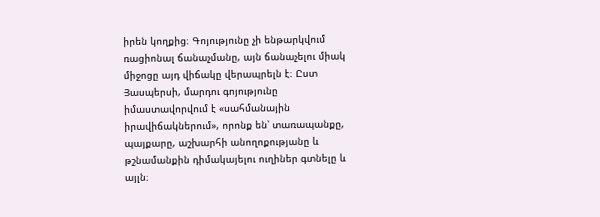իրեն կողքից։ Գոյությունը չի ենթարկվում ռացիոնալ ճանաչմանը, այն ճանաչելու միակ միջոցը այդ վիճակը վերապրելն է։ Ըստ Յասպերսի, մարդու գոյությունը իմաստավորվում է «սահմանային իրավիճակներում», որոնք են՝ տառապանքը, պայքարը, աշխարհի անողոքությանը և թշնամանքին դիմակայելու ուղիներ գտնելը և այլն։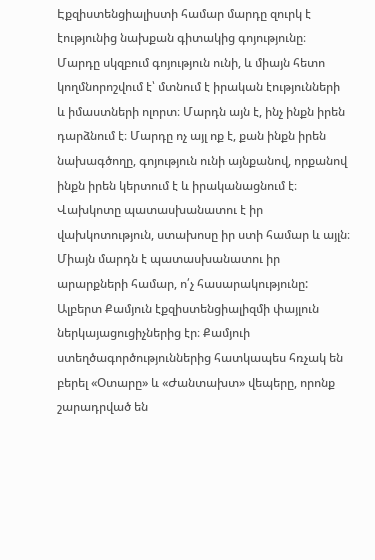Էքզիստենցիալիստի համար մարդը զուրկ է էությունից նախքան գիտակից գոյությունը։ Մարդը սկզբում գոյություն ունի, և միայն հետո կողմնորոշվում է՝ մտնում է իրական էությունների և իմաստների ոլորտ։ Մարդն այն է, ինչ ինքն իրեն դարձնում է։ Մարդը ոչ այլ ոք է, քան ինքն իրեն նախագծողը, գոյություն ունի այնքանով, որքանով ինքն իրեն կերտում է և իրականացնում է։ Վախկոտը պատասխանատու է իր վախկոտություն, ստախոսը իր ստի համար և այլն։ Միայն մարդն է պատասխանատու իր արարքների համար, ո՛չ հասարակությունը:
Ալբերտ Քամյուն էքզիստենցիալիզմի փայլուն ներկայացուցիչներից էր։ Քամյուի ստեղծագործություններից հատկապես հռչակ են բերել «Օտարը» և «Ժանտախտ» վեպերը, որոնք շարադրված են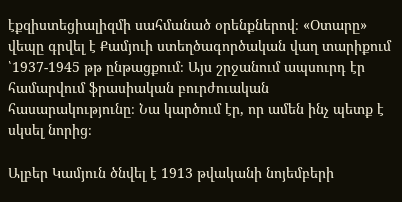էքզիստեցիալիզմի սահմանած օրենքներով։ «Օտարը» վեպը գրվել է Քամյուի ստեղծագործական վաղ տարիքում ՝1937-1945 թթ ընթացքում։ Այս շրջանում ապսուրդ էր համարվում ֆրասիական բուրժուական հասարակությունը։ Նա կարծում էր, որ ամեն ինչ պետք է սկսել նորից։

Ալբեր Կամյուն ծնվել է 1913 թվականի նոյեմբերի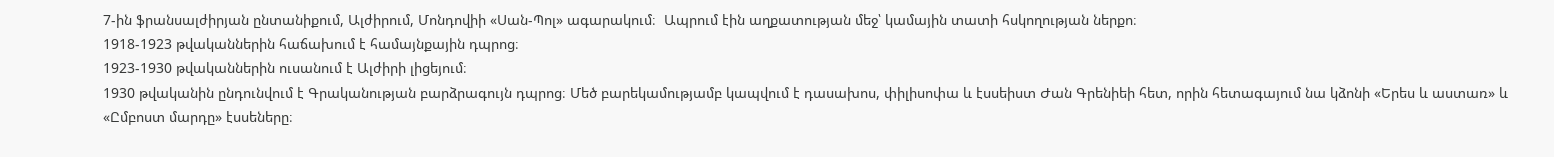7-ին ֆրանսալժիրյան ընտանիքում, Ալժիրում, Մոնդովիի «Սան-Պոլ» ագարակում։  Ապրում էին աղքատության մեջ՝ կամային տատի հսկողության ներքո։
1918-1923 թվականներին հաճախում է համայնքային դպրոց։
1923-1930 թվականներին ուսանում է Ալժիրի լիցեյում։
1930 թվականին ընդունվում է Գրականության բարձրագույն դպրոց։ Մեծ բարեկամությամբ կապվում է դասախոս, փիլիսոփա և էսսեիստ Ժան Գրենիեի հետ, որին հետագայում նա կձոնի «Երես և աստառ» և «Ըմբոստ մարդը» էսսեները։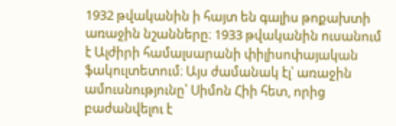1932 թվականին ի հայտ են գալիս թոքախտի առաջին նշանները։ 1933 թվականին ուսանում է Ալժիրի համալսարանի փիլիսոփայական ֆակուլտետում։ Այս ժամանակ էլ՝ առաջին ամուսնությունը՝ Սիմոն Հիի հետ, որից բաժանվելու է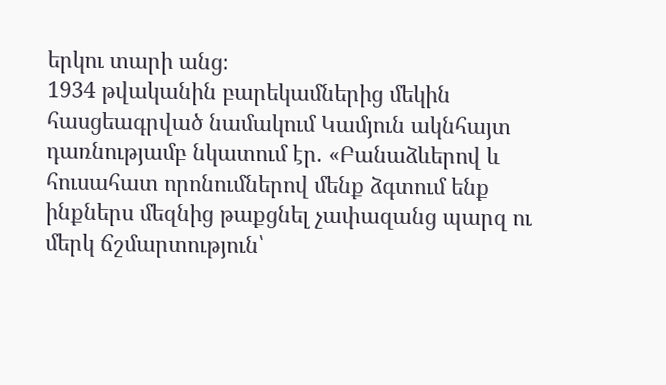երկու տարի անց։
1934 թվականին բարեկամներից մեկին հասցեագրված նամակում Կամյուն ակնհայտ դառնությամբ նկատում էր. «Բանաձևերով և հուսահատ որոնումներով մենք ձգտում ենք ինքներս մեզնից թաքցնել չափազանց պարզ ու մերկ ճշմարտություն՝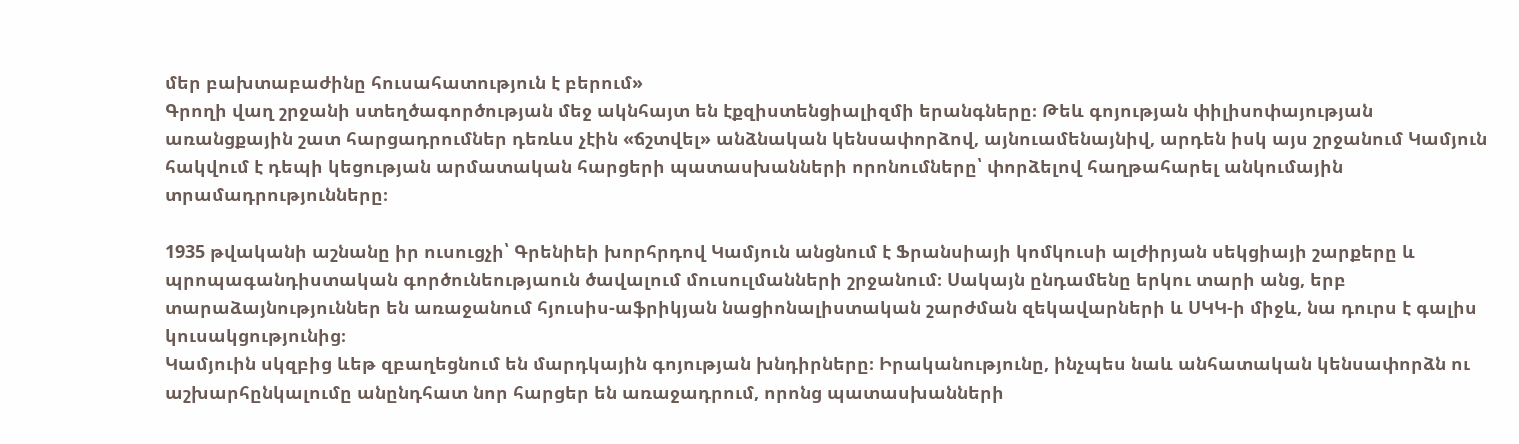մեր բախտաբաժինը հուսահատություն է բերում»
Գրողի վաղ շրջանի ստեղծագործության մեջ ակնհայտ են էքզիստենցիալիզմի երանգները։ Թեև գոյության փիլիսոփայության առանցքային շատ հարցադրումներ դեռևս չէին «ճշտվել» անձնական կենսափորձով, այնուամենայնիվ, արդեն իսկ այս շրջանում Կամյուն հակվում է դեպի կեցության արմատական հարցերի պատասխանների որոնումները՝ փորձելով հաղթահարել անկումային տրամադրությունները։

1935 թվականի աշնանը իր ուսուցչի՝ Գրենիեի խորհրդով Կամյուն անցնում է Ֆրանսիայի կոմկուսի ալժիրյան սեկցիայի շարքերը և պրոպագանդիստական գործունեությաուն ծավալում մուսուլմանների շրջանում։ Սակայն ընդամենը երկու տարի անց, երբ տարաձայնություններ են առաջանում հյուսիս-աֆրիկյան նացիոնալիստական շարժման զեկավարների և ՍԿԿ-ի միջև, նա դուրս է գալիս կուսակցությունից։
Կամյուին սկզբից ևեթ զբաղեցնում են մարդկային գոյության խնդիրները։ Իրականությունը, ինչպես նաև անհատական կենսափորձն ու աշխարհընկալումը անընդհատ նոր հարցեր են առաջադրում, որոնց պատասխանների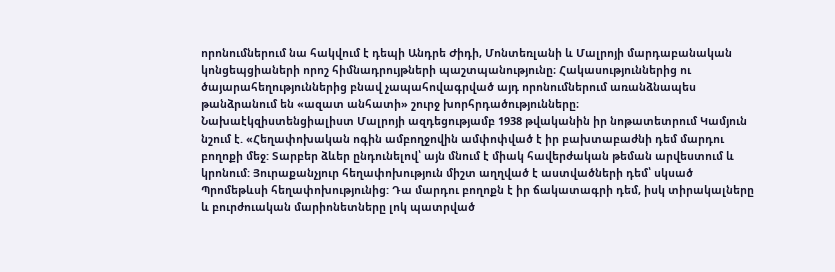որոնումներում նա հակվում է դեպի Անդրե Ժիդի, Մոնտեռլանի և Մալրոյի մարդաբանական կոնցեպցիաների որոշ հիմնադրույթների պաշտպանությունը։ Հակասություններից ու ծայարահեղություններից բնավ չապահովագրված այդ որոնումներում առանձնապես թանձրանում են «ազատ անհատի» շուրջ խորհրդածությունները։
Նախաէկզիստենցիալիստ Մալրոյի ազդեցությամբ 1938 թվականին իր նոթատետրում Կամյուն նշում է. «Հեղափոխական ոգին ամբողջովին ամփոփված է իր բախտաբաժնի դեմ մարդու բողոքի մեջ: Տարբեր ձևեր ընդունելով՝ այն մնում է միակ հավերժական թեման արվեստում և կրոնում: Յուրաքանչյուր հեղափոխություն միշտ աղղված է աստվածների դեմ՝ սկսած Պրոմեթևսի հեղափոխությունից: Դա մարդու բողոքն է իր ճակատագրի դեմ, իսկ տիրակալները և բուրժուական մարիոնետները լոկ պատրված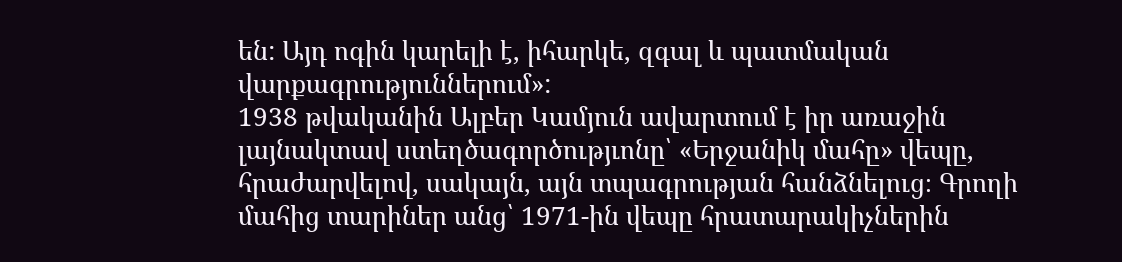են: Այդ ոգին կարելի է, իհարկե, զգալ և պատմական վարքագրություններում»:
1938 թվականին Ալբեր Կամյուն ավարտում է իր առաջին լայնակտավ ստեղծագործությւոնը՝ «Երջանիկ մահը» վեպը, հրաժարվելով, սակայն, այն տպագրության հանձնելուց։ Գրողի մահից տարիներ անց՝ 1971-ին վեպը հրատարակիչներին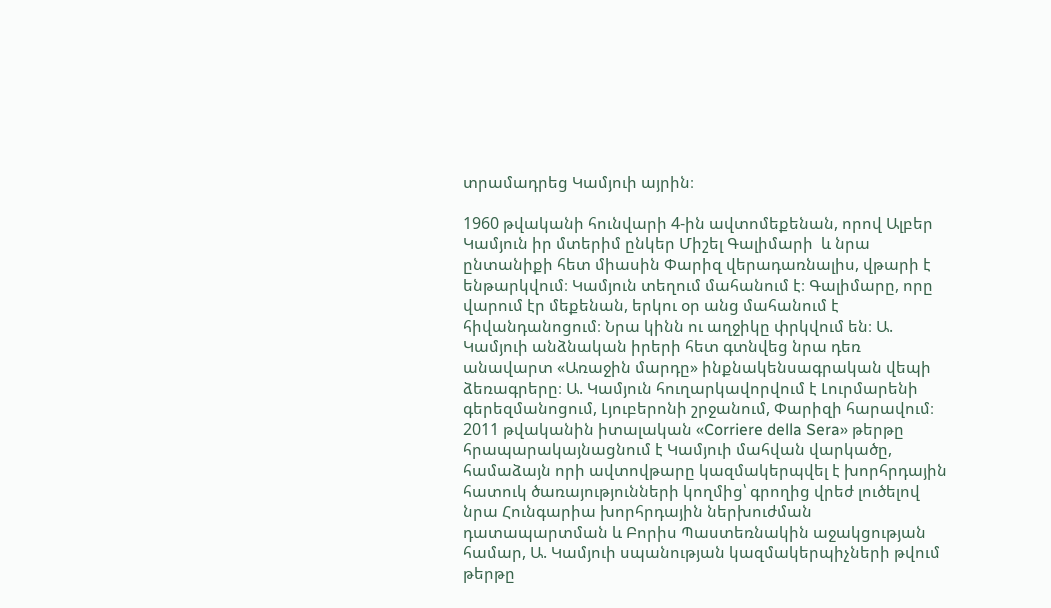տրամադրեց Կամյուի այրին։

1960 թվականի հունվարի 4-ին ավտոմեքենան, որով Ալբեր Կամյուն իր մտերիմ ընկեր Միշել Գալիմարի  և նրա ընտանիքի հետ միասին Փարիզ վերադառնալիս, վթարի է ենթարկվում։ Կամյուն տեղում մահանում է։ Գալիմարը, որը վարում էր մեքենան, երկու օր անց մահանում է հիվանդանոցում։ Նրա կինն ու աղջիկը փրկվում են։ Ա. Կամյուի անձնական իրերի հետ գտնվեց նրա դեռ անավարտ «Առաջին մարդը» ինքնակենսագրական վեպի ձեռագրերը։ Ա. Կամյուն հուղարկավորվում է Լուրմարենի գերեզմանոցում, Լյուբերոնի շրջանում, Փարիզի հարավում։
2011 թվականին իտալական «Corriere della Sera» թերթը հրապարակայնացնում է Կամյուի մահվան վարկածը, համաձայն որի ավտովթարը կազմակերպվել է խորհրդային հատուկ ծառայությունների կողմից՝ գրողից վրեժ լուծելով նրա Հունգարիա խորհրդային ներխուժման դատապարտման և Բորիս Պաստեռնակին աջակցության համար, Ա. Կամյուի սպանության կազմակերպիչների թվում թերթը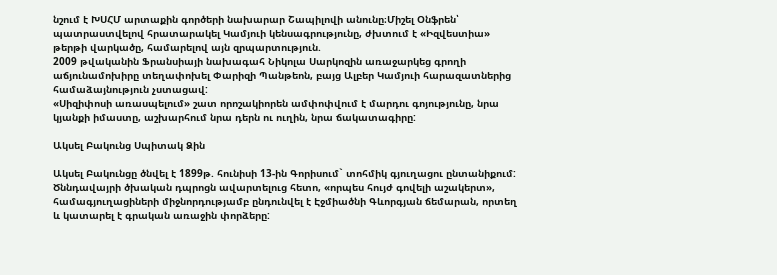նշում է ԽՍՀՄ արտաքին գործերի նախարար Շապիլովի անունը։Միշել Օնֆրեն՝ պատրաստվելով հրատարակել Կամյուի կենսագրությունը, ժխտում է «Իզվեստիա» թերթի վարկածը, համարելով այն զրպարտություն.
2009 թվականին Ֆրանսիայի նախագահ Նիկոլա Սարկոզին առաջարկեց գրողի աճյունամոխիրը տեղափոխել Փարիզի Պանթեոն, բայց Ալբեր Կամյուի հարազատներից համաձայնություն չստացավ:
«Սիզիփոսի առասպելում» շատ որոշակիորեն ամփոփվում է մարդու գոյությունը, նրա կյանքի իմաստը, աշխարհում նրա դերն ու ուղին, նրա ճակատագիրը:

Ակսել Բակունց Սպիտակ Ձին

Ակսել Բակունցը ծնվել է 1899թ. հունիսի 13-ին Գորիսում` տոհմիկ գյուղացու ընտանիքում: Ծննդավայրի ծխական դպրոցն ավարտելուց հետո, «որպես հույժ գովելի աշակերտ», համագյուղացիների միջնորդությամբ ընդունվել է Էջմիածնի Գևորգյան ճեմարան, որտեղ և կատարել է գրական առաջին փորձերը: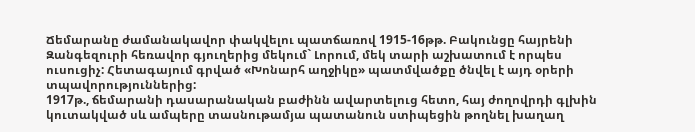Ճեմարանը ժամանակավոր փակվելու պատճառով 1915-16թթ. Բակունցը հայրենի Զանգեզուրի հեռավոր գյուղերից մեկում` Լորում, մեկ տարի աշխատում է որպես ուսուցիչ: Հետագայում գրված «Խոնարհ աղջիկը» պատմվածքը ծնվել է այդ օրերի տպավորություններից:
1917թ., ճեմարանի դասարանական բաժինն ավարտելուց հետո, հայ ժողովրդի գլխին կուտակված սև ամպերը տասնութամյա պատանուն ստիպեցին թողնել խաղաղ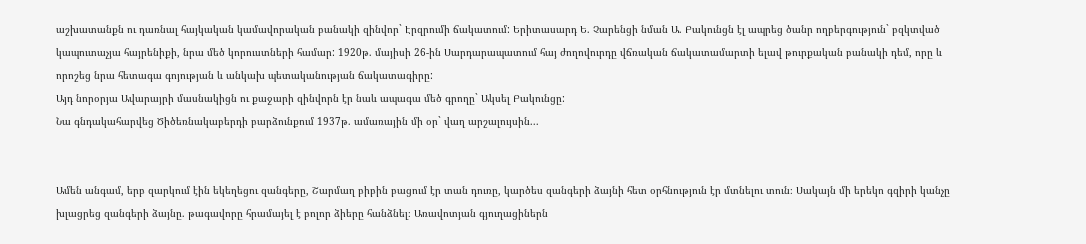աշխատանքն ու դառնալ հայկական կամավորական բանակի զինվոր` Էրզրումի ճակատում: Երիտասարդ Ե. Չարենցի նման Ա. Բակունցն էլ ապրեց ծանր ողբերգություն` բզկտված կապուտաչյա հայրենիքի, նրա մեծ կորուստների համար: 1920թ. մայիսի 26-ին Սարդարապատում հայ ժողովուրդը վճռական ճակատամարտի ելավ թուրքական բանակի դեմ, որը և որոշեց նրա հետագա գոյության և անկախ պետականության ճակատագիրը:
Այդ նորօրյա Ավարայրի մասնակիցն ու քաջարի զինվորն էր նաև ապագա մեծ գրողը` Ակսել Բակունցը:
Նա գնդակահարվեց Ծիծեռնակաբերդի բարձունքում 1937թ. ամառային մի օր` վաղ արշալույսին...


Ամեն անգամ, երբ զարկում էին եկեղեցու զանգերը, Շարմաղ բիբին բացում էր տան դուռը, կարծես զանգերի ձայնի հետ օրհնություն էր մտնելու տուն։ Սակայն մի երեկո գզիրի կանչը խլացրեց զանգերի ձայնը. թագավորը հրամայել է բոլոր ձիերը հանձնել։ Առավոտյան գյուղացիներն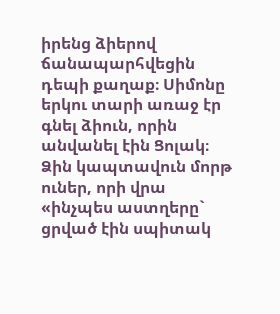իրենց ձիերով ճանապարհվեցին դեպի քաղաք։ Սիմոնը երկու տարի առաջ էր գնել ձիուն, որին անվանել էին Ցոլակ։ Ձին կապտավուն մորթ ուներ, որի վրա «ինչպես աստղերը` ցրված էին սպիտակ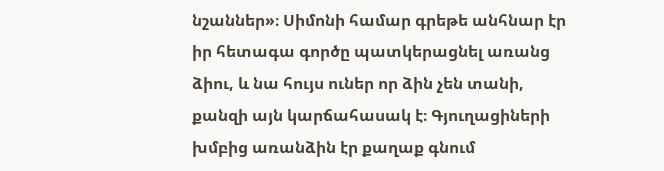նշաններ»։ Սիմոնի համար գրեթե անհնար էր իր հետագա գործը պատկերացնել առանց ձիու, և նա հույս ուներ որ ձին չեն տանի, քանզի այն կարճահասակ է։ Գյուղացիների խմբից առանձին էր քաղաք գնում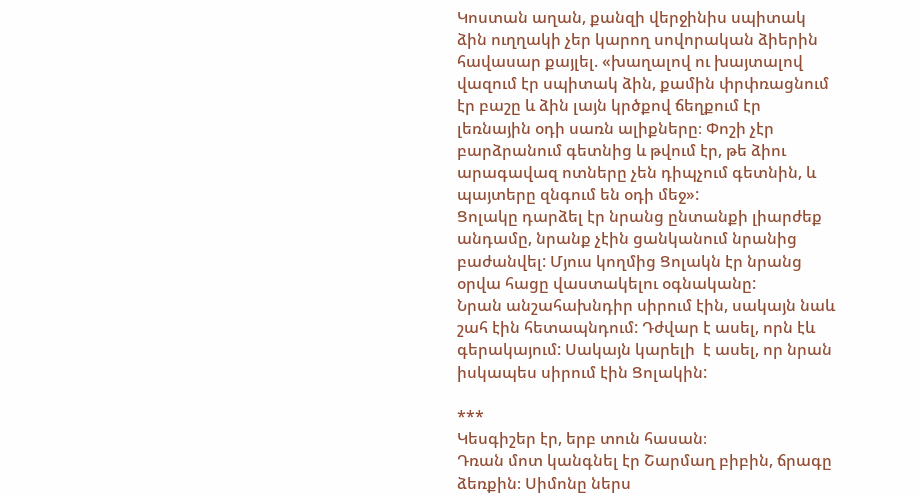Կոստան աղան, քանզի վերջինիս սպիտակ ձին ուղղակի չեր կարող սովորական ձիերին հավասար քայլել. «խաղալով ու խայտալով վազում էր սպիտակ ձին, քամին փրփռացնում էր բաշը և ձին լայն կրծքով ճեղքում էր լեռնային օդի սառն ալիքները։ Փոշի չէր բարձրանում գետնից և թվում էր, թե ձիու արագավազ ոտները չեն դիպչում գետնին, և պայտերը զնգում են օդի մեջ»:
Ցոլակը դարձել էր նրանց ընտանքի լիարժեք անդամը, նրանք չէին ցանկանում նրանից բաժանվել: Մյուս կողմից Ցոլակն էր նրանց օրվա հացը վաստակելու օգնականը:
Նրան անշահախնդիր սիրում էին, սակայն նաև շահ էին հետապնդում: Դժվար է ասել, որն էև գերակայում: Սակայն կարելի  է ասել, որ նրան իսկապես սիրում էին Ցոլակին:

***
Կեսգիշեր էր, երբ տուն հասան։
Դռան մոտ կանգնել էր Շարմաղ բիբին, ճրագը ձեռքին։ Սիմոնը ներս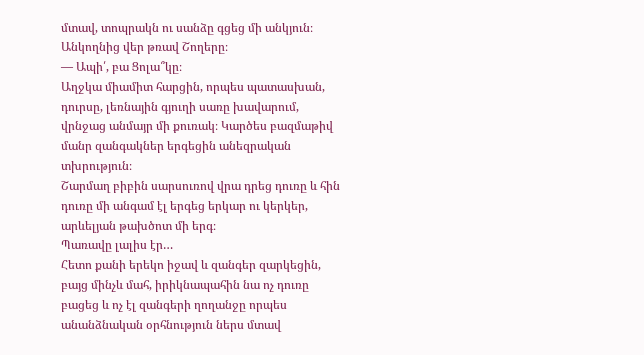մտավ, տոպրակն ու սանձը գցեց մի անկյուն։ Անկողնից վեր թռավ Շողերը։
— Ապի՛, բա Ցոլա՞կը։
Աղջկա միամիտ հարցին, որպես պատասխան, դուրսը, լեռնային գյուղի սառը խավարում, վրնջաց անմայր մի քուռակ։ Կարծես բազմաթիվ մանր զանգակներ երգեցին անեզրական տխրություն։
Շարմաղ բիբին սարսուռով վրա դրեց դուռը և հին դուռը մի անգամ էլ երգեց երկար ու կերկեր, արևելյան թախծոտ մի երգ։
Պառավը լալիս էր…
Հետո քանի երեկո իջավ և զանգեր զարկեցին, բայց մինչև մահ, իրիկնապահին նա ոչ դուռը բացեց և ոչ էլ զանգերի ղողանջը որպես անանձնական օրհնություն ներս մտավ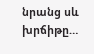նրանց սև խրճիթը…